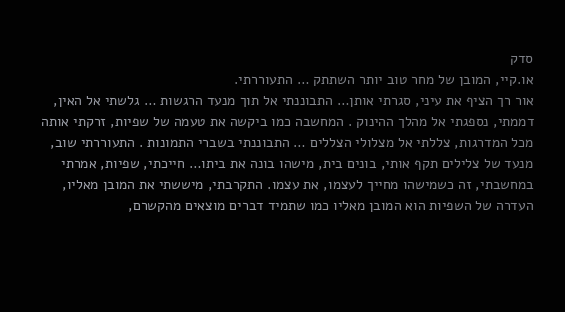סדק
או.קיי, המובן של מחר טוב יותר השתתק … התעוררתי.
אור רך הציף את עיני, סגרתי אותן… התבוננתי אל תוך מנעד הרגשות … גלשתי אל האין, דממתי, נספגתי אל מהלך ההינוק . המחשבה כמו ביקשה את טעמה של שפיות, זרקתי אותה מכל המדרגות, צללתי אל מצלולי הצללים … התבוננתי בשברי התמונות . התעוררתי שוב, מנעד של צלילים תקף אותי, בונים בית, מישהו בונה את ביתו… חייכתי, שפיות, אמרתי במחשבתי, זה כשמישהו מחייך לעצמו, את עצמו. התקרבתי, מיששתי את המובן מאליו, העדרה של השפיות הוא המובן מאליו כמו שתמיד דברים מוצאים מהקשרם,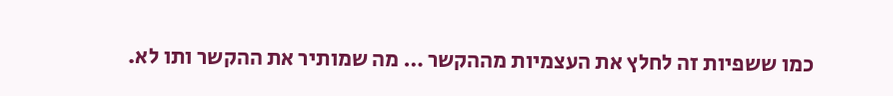כמו ששפיות זה לחלץ את העצמיות מההקשר … מה שמותיר את ההקשר ותו לא.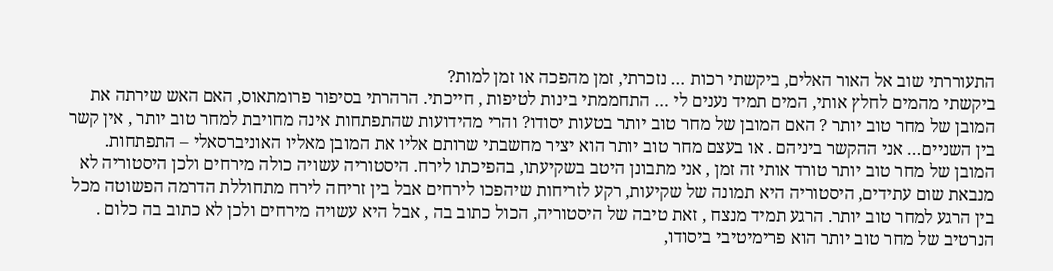התעוררתי שוב אל האור האלים, ביקשתי רכות … נזכרתי, זמן מהפכה או זמן למות?
ביקשתי מהמים לחלץ אותי, המים תמיד נענים לי … התחממתי בינות לטיפות , חייכתי. הרהרתי בסיפור פרומתאוס, האם האש שירתה את המובן של מחר טוב יותר ? האם המובן של מחר טוב יותר בטעות יסודו? והרי מהידועות שהתפתחות אינה מחויבת למחר טוב יותר , אין קשר בין השניים… אני ההקשר ביניהם . או בעצם מחר טוב יותר הוא יציר מחשבתי שרותם אליו את המובן מאליו האוניברסאלי – התפתחות.
המובן של מחר טוב יותר טורד אותי זה זמן , אני מתבונן היטב בשקיעתו, בהפיכתו לירח. היסטוריה עשויה כולה מירחים ולכן היסטוריה לא מנבאת שום עתידים, היסטוריה היא תמונה של שקיעות, רקע לזריחות שיהפכו לירחים אבל בין זריחה לירח מתחוללת הדרמה הפשוטה מכל בין הרגע למחר טוב יותר. הרגע תמיד מנצח , זאת טיבה של היסטוריה, הכול כתוב בה , אבל היא עשויה מירחים ולכן לא כתוב בה כלום . הנרטיב של מחר טוב יותר הוא פרימיטיבי ביסודו,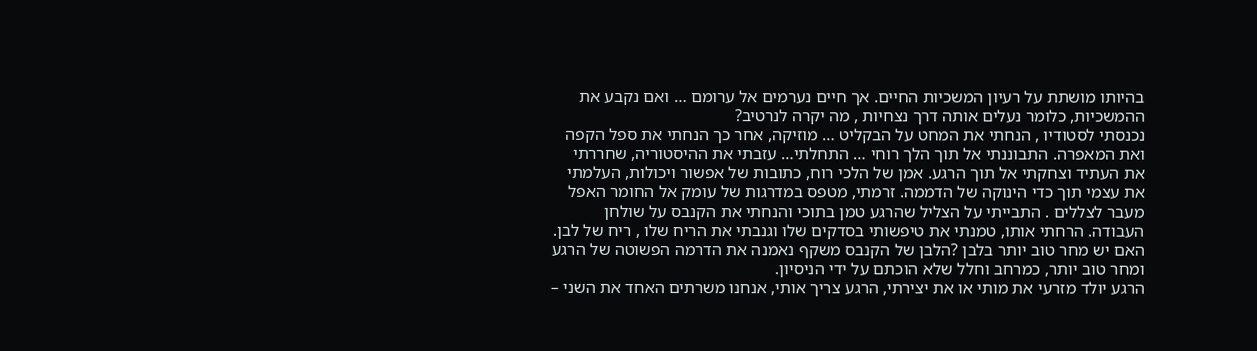בהיותו מושתת על רעיון המשכיות החיים. אך חיים נערמים אל ערומם … ואם נקבע את ההמשכיות, כלומר נעלים אותה דרך נצחיות , מה יקרה לנרטיב?
נכנסתי לסטודיו , הנחתי את המחט על הבקליט … מוזיקה, אחר כך הנחתי את ספל הקפה ואת המאפרה. התבוננתי אל תוך הלך רוחי … התחלתי… עזבתי את ההיסטוריה, שחררתי את העתיד וצחקתי אל תוך הרגע. אמן של הלכי רוח, כתובות של אפשור ויכולות, העלמתי את עצמי תוך כדי הינוקה של הדממה. זרמתי, מטפס במדרגות של עומק אל החומר האפל מעבר לצללים . התבייתי על הצליל שהרגע טמן בתוכי והנחתי את הקנבס על שולחן העבודה. הרחתי אותו, טמנתי את טיפשותי בסדקים שלו וגנבתי את הריח שלו , ריח של לבן. האם יש מחר טוב יותר בלבן ?הלבן של הקנבס משקף נאמנה את הדרמה הפשוטה של הרגע ומחר טוב יותר, כמרחב וחלל שלא הוכתם על ידי הניסיון.
הרגע יולד מזרעי את מותי או את יצירתי, הרגע צריך אותי, אנחנו משרתים האחד את השני –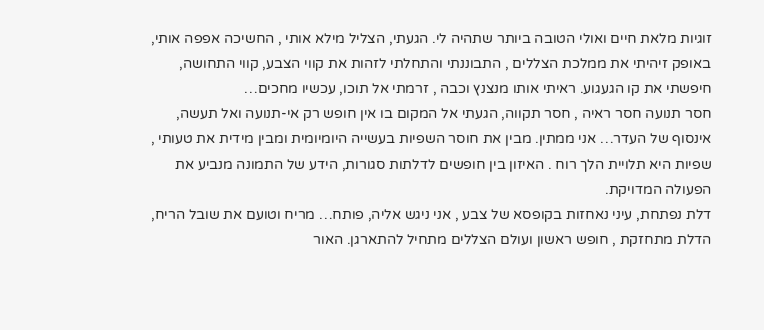זוגיות מלאת חיים ואולי הטובה ביותר שתהיה לי. הגעתי, הצליל מילא אותי , החשיכה אפפה אותי, באופק זיהיתי את ממלכת הצללים , התבוננתי והתחלתי לזהות את קווי הצבע, קווי התחושה, חיפשתי את קו הגעגוע. ראיתי אותו מנצנץ וכבה , זרמתי אל תוכו, עכשיו מחכים…
חסר תנועה חסר ראיה , חסר תקווה, הגעתי אל המקום בו אין חופש רק אי-תנועה ואל תעשה, אינסוף של העדר… אני ממתין. מבין את חוסר השפיות בעשייה היומיומית ומבין מידית את טעותי , שפיות היא תלויית הלך רוח . האיזון בין חופשים לדלתות סגורות, הידע של התמונה מנביע את הפעולה המדויקת.
דלת נפתחת, עיני נאחזות בקופסא של צבע , אני ניגש אליה, פותח… מריח וטועם את שובל הריח, הדלת מתחזקת , חופש ראשון ועולם הצללים מתחיל להתארגן. האור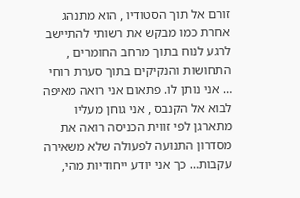זורם אל תוך הסטודיו , הוא מתנהג אחרת כמו מבקש את רשותי להתיישב לרגע לנוח בתוך מרחב החומרים , התחושות והנקיקים בתוך סערת רוחי … אני נותן לו. פתאום אני רואה מאיפה לבוא אל הקנבס , אני גוחן מעליו מתארגן לפי זווית הכניסה רואה את מסדרון התנועה לפעולה שלא משאירה עקבות… כך אני יודע ייחודיות מהי,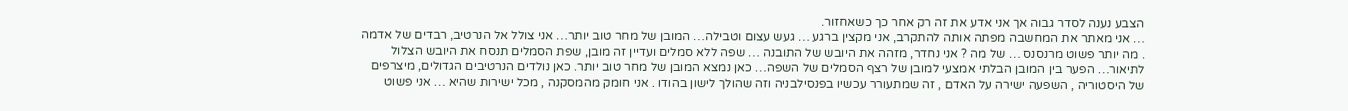הצבע נענה לסדר גבוה אך אני אדע את זה רק אחר כך כשאחזור.
… אני מאתר את המחשבה מפתה אותה להתקרב, אני מקצין ברגע … געש עצום וטבילה… המובן של מחר טוב יותר… אני צולל אל הנרטיב, רבדים של אדמה . מה יותר פשוט מרנסנס … של מה ? אני נחדר, מזהה את היובש של התובנה … שפה ללא סמלים ועדיין זה מובן, שפת הסמלים תנסח את היובש הצלול לתיאור… הפער בין המובן הבלתי אמצעי למובן של רצף הסמלים של השפה… כאן נמצא המובן של מחר טוב יותר. כאן נולדים הנרטיבים הגדולים, מיצרפים של היסטוריה , השפעה ישירה על האדם , זה שמתעורר עכשיו בפנסילבניה וזה שהולך לישון בהודו . אני חומק מהמסקנה , מכל ישירות שהיא … אני פשוט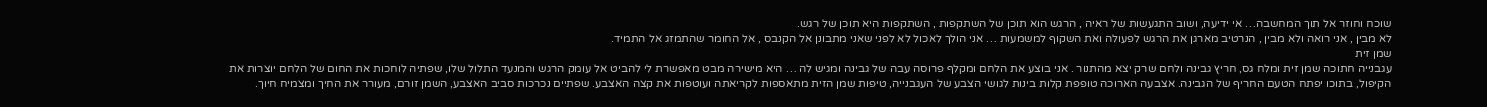שוכח וחוזר אל תוך המחשבה… אי ידיעה, ושוב התגעשות של ראיה , הרגש הוא תוכן של השתקפות , השתקפות היא תוכן של רגש.
לא מבין , אני רואה ולא מבין , הנרטיב מארגן את הרגש לפעולה ואת השקוף למשמעות … אני הולך לאכול לא לפני שאני מתבונן אל הקנבס , אל החומר שהתמזג אל התמיד.
שמן זית
עגבנייה חתוכה שמן זית ומלח גס, חריץ גבינה ולחם שרק יצא מהתנור . אני בוצע את הלחם ומקלף פרוסה עבה של גבינה ומגיש לה … היא מישירה מבט מאפשרת לי להביט אל עומק הרגש והמנעד התלול שלו, שפתיה לוחכות את החום של הלחם יוצרות את הקיפול, בתוכו יפתח הטעם החריף של הגבינה. אצבעה הארוכה טופפת קלות בינות לגושי הצבע של העגבנייה, טיפות שמן הזית מתאספות לקריאתה ועוטפות את קצה האצבע. שפתיים נכרכות סביב האצבע, השמן זורם, מעורר את החיך ומצמיח חיוך.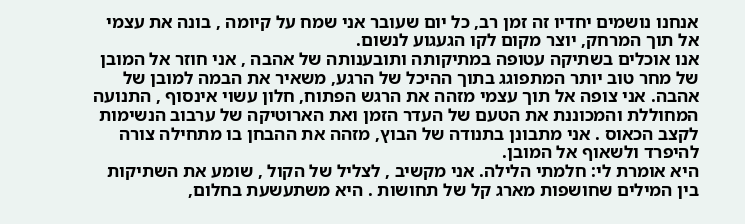אנחנו נושמים יחדיו זה זמן רב, כל יום שעובר אני שמח על קיומה , בונה את עצמי אל תוך המרחק, יוצר מקום לקו הגעגוע לנשום.
אנו אוכלים בשתיקה עטופה במתיקותה ותובענותה של אהבה , אני חוזר אל המובן של מחר טוב יותר המתפוגג בתוך ההיכל של הרגע, משאיר את הבמה למובן של אהבה. אני צופה אל תוך עצמי מזהה את הרגש הפתוח, חלון עשוי אינסוף , התנועה המחוללת והמכוננת את הטעם של העדר הזמן ואת הארוטיקה של ערבוב הנשימות לקצב הכאוס . אני מתבונן בתנודה של הבוץ, מזהה את ההבחן בו מתחילה צורה להיפרד ולשאוף אל המובן.
היא אומרת לי: חלמתי הלילה. אני מקשיב , לצליל של הקול , שומע את השתיקות בין המילים שחושפות מארג קל של תחושות . היא משתעשעת בחלום,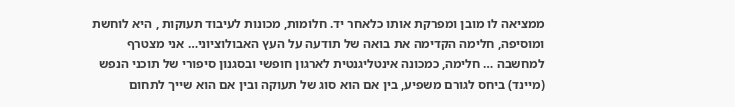ממציאה לו מובן ומפרקת אותו כלאחר יד. חלומות, מכונות לעיבוד תעוקות , היא לוחשת ומוסיפה, חלימה הקדימה את בואה של תודעה על העץ האבולוציוני… אני מצטרף למחשבה … חלימה, כמכונה אינטליגנטית לארגון חופשי ובסגנון סיפורי של תוכני הנפש (מיינד) ביחס לגורם משפיע, בין אם הוא סוג של תעוקה ובין אם הוא שייך לתחום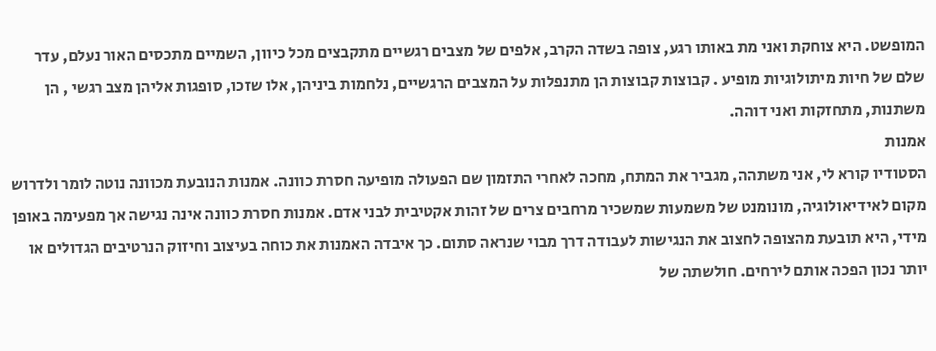המופשט. היא צוחקת ואני מת באותו רגע, צופה בשדה הקרב, אלפים של מצבים רגשיים מתקבצים מכל כיוון, השמיים מתכסים האור נעלם, עדר שלם של חיות מיתולוגיות מופיע . קבוצות קבוצות הן מתנפלות על המצבים הרגשיים, נלחמות ביניהן, אלו שזכו, סופגות אליהן מצב רגשי , הן משתנות, מתחזקות ואני דוהה.
אמנות
הסטודיו קורא לי, אני משתהה, מגביר את המתח, מחכה לאחרי התזמון שם הפעולה מופיעה חסרת כוונה. אמנות הנובעת מכוונה נוטה לומר ולדרוש מקום לאידיאולוגיה, מונומנט של משמעות שמשכיר מרחבים צרים של זהות אקטיבית לבני אדם. אמנות חסרת כוונה אינה נגישה אך מפעימה באופן מידי, היא תובעת מהצופה לחצוב את הנגישות לעבודה דרך מבוי שנראה סתום. כך איבדה האמנות את כוחה בעיצוב וחיזוק הנרטיבים הגדולים או יותר נכון הפכה אותם לירחים. חולשתה של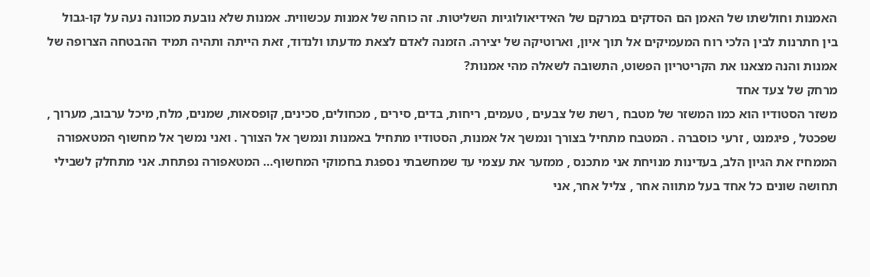האמנות וחולשתו של האמן הם הסדקים במרקם של האידיאולוגיות השליטות. זה כוחה של אמנות עכשווית. אמנות שלא נובעת מכוונה נעה על קו-גבול בין חתרנות לבין הלכי רוח המעמיקים אל תוך איון, וארוטיקה של יצירה. הזמנה לאדם לצאת מדעתו ולנדוד, זאת הייתה ותהיה תמיד ההבטחה הצרופה של אמנות והנה מצאנו את הקריטריון הפשוט, התשובה לשאלה מהי אמנות?
מרחק של צעד אחד
משזר הסטודיו הוא כמו המשזר של מטבח , רשת של צבעים , טעמים, ריחות, בדים, סירים , מכחולים, סכינים, קופסאות, שמנים, מלח, מיכל ערבוב, מערוך , שפכטל , פיגמנט , זרעי כוסברה . המטבח מתחיל בצורך ונמשך אל אמנות, הסטודיו מתחיל באמנות ונמשך אל הצורך . ואני נמשך אל מחשוף המטאפורה הממחיז את הגיון הלב, בעדינות מנויחת אני מתכנס , ממזער את עצמי עד שמחשבתי נספגת בחמוקי המחשוף… המטאפורה נפתחת. אני מתחלק לשבילי תחושה שונים כל אחד בעל מתווה אחר , צליל אחר, אני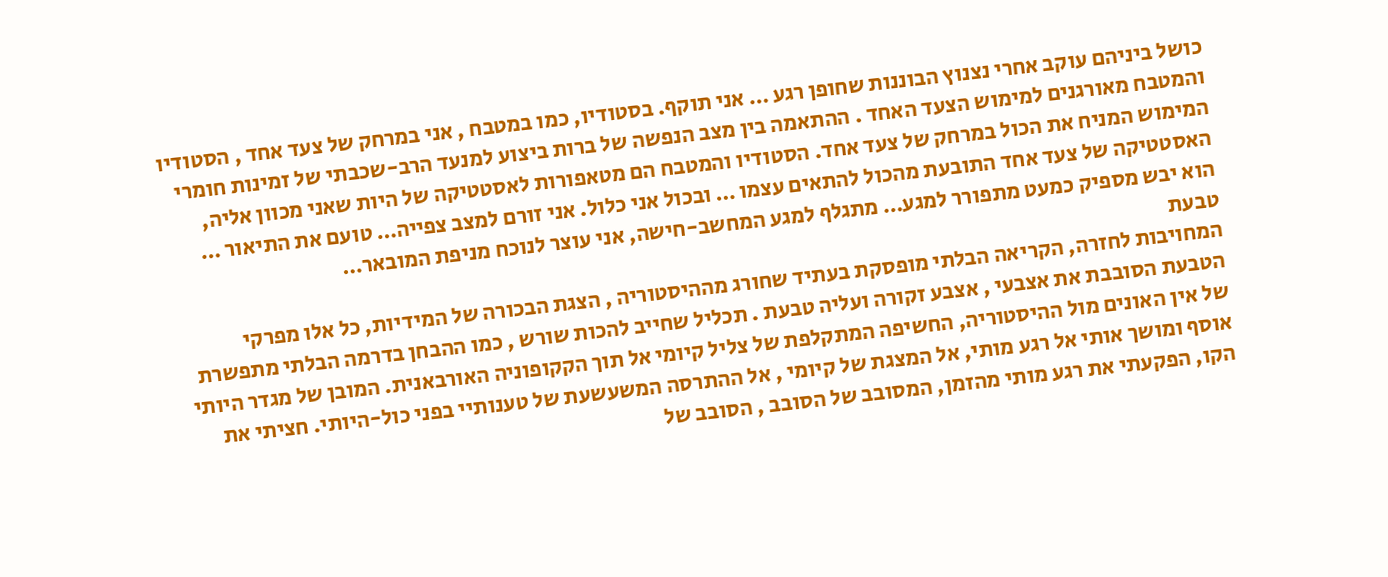כושל ביניהם עוקב אחרי נצנוץ הבוננות שחופן רגע … אני תוקף. בסטודיו, כמו במטבח , אני במרחק של צעד אחד , הסטודיו והמטבח מאורגנים למימוש הצעד האחד . ההתאמה בין מצב הנפשה של ברות ביצוע למנעד הרב-שכבתי של זמינות חומרי המימוש המניח את הכול במרחק של צעד אחד. הסטודיו והמטבח הם מטאפורות לאסטטיקה של היות שאני מכוון אליה, האסטטיקה של צעד אחד התובעת מהכול להתאים עצמו … ובכול אני כלול. אני זורם למצב צפייה… טועם את התיאור … הוא יבש מספיק כמעט מתפורר למגע… מתגלף למגע המחשב-חישה, אני עוצר לנוכח מניפת המובאר…
טבעת
המחויבות לחזרה, הקריאה הבלתי מופסקת בעתיד שחורג מההיסטוריה , הצגת הבכורה של המידיות, כל אלו מפרקי הטבעת הסובבת את אצבעי , אצבע זקורה ועליה טבעת . תכליל שחייב להכות שורש , כמו ההבחן בדרמה הבלתי מתפשרת של אין האונים מול ההיסטוריה, החשיפה המתקלפת של צליל קיומי אל תוך הקקופוניה האורבאנית. המובן של מגדר היותי אוסף ומושך אותי אל רגע מותי, אל המצגת של קיומי , אל ההתרסה המשעשעת של טענותיי בפני כול-היותי. חציתי את הקו, הפקעתי את רגע מותי מהזמן, המסובב של הסובב , הסובב של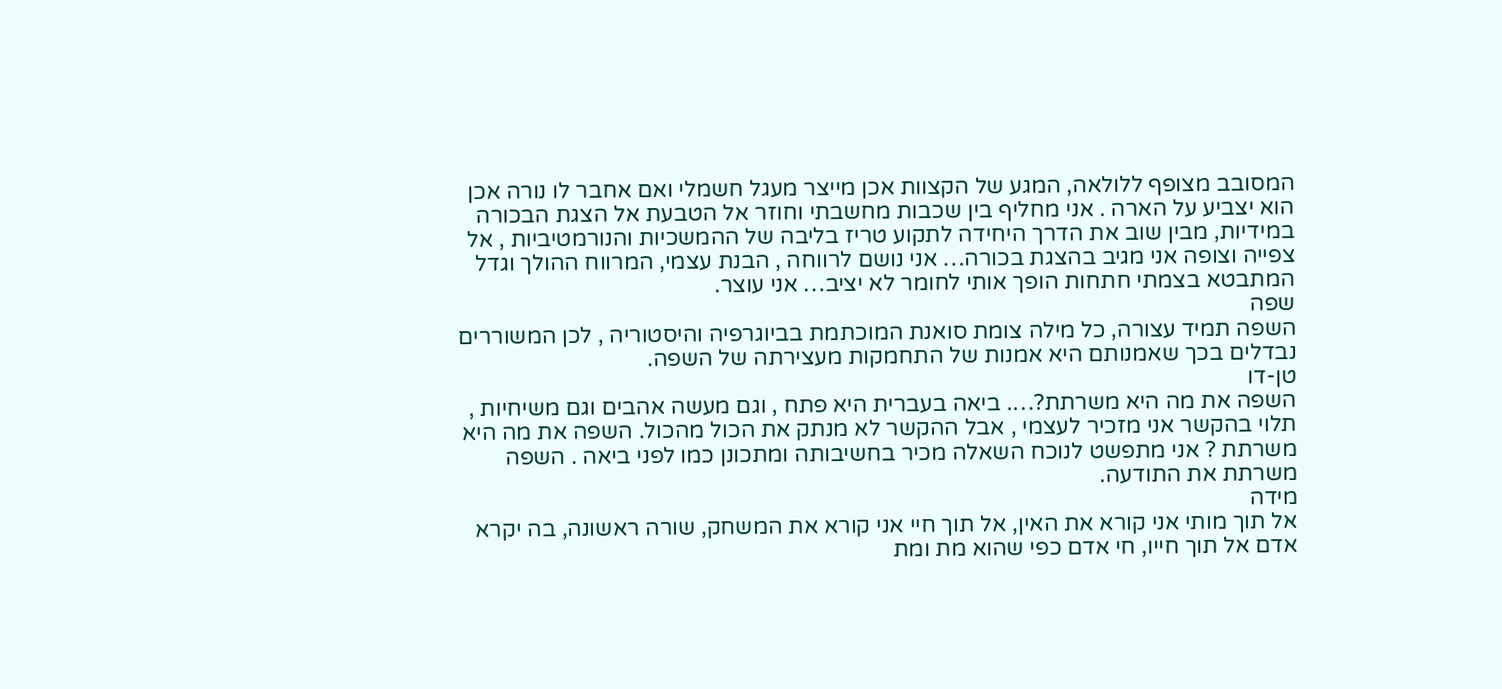המסובב מצופף ללולאה, המגע של הקצוות אכן מייצר מעגל חשמלי ואם אחבר לו נורה אכן הוא יצביע על הארה . אני מחליף בין שכבות מחשבתי וחוזר אל הטבעת אל הצגת הבכורה במידיות, מבין שוב את הדרך היחידה לתקוע טריז בליבה של ההמשכיות והנורמטיביות , אל צפייה וצופה אני מגיב בהצגת בכורה… אני נושם לרווחה , הבנת עצמי, המרווח ההולך וגדל המתבטא בצמתי חתחות הופך אותי לחומר לא יציב… אני עוצר.
שפה
השפה תמיד עצורה, כל מילה צומת סואנת המוכתמת בביוגרפיה והיסטוריה , לכן המשוררים נבדלים בכך שאמנותם היא אמנות של התחמקות מעצירתה של השפה.
טן-דו
השפה את מה היא משרתת?…. ביאה בעברית היא פתח , וגם מעשה אהבים וגם משיחיות , תלוי בהקשר אני מזכיר לעצמי , אבל ההקשר לא מנתק את הכול מהכול. השפה את מה היא משרתת ? אני מתפשט לנוכח השאלה מכיר בחשיבותה ומתכונן כמו לפני ביאה . השפה משרתת את התודעה.
מידה
אל תוך מותי אני קורא את האין, אל תוך חיי אני קורא את המשחק, שורה ראשונה, בה יקרא אדם אל תוך חייו, חי אדם כפי שהוא מת ומת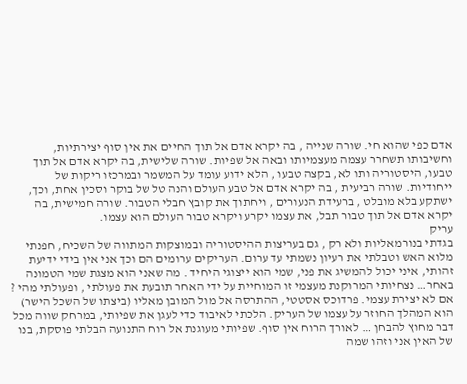אדם כפי שהוא חי. שורה שנייה , בה יקרא אדם אל תוך החיים את אין סוף יצירתיות, וחשיבותו תשחרר עצמה מעצמיותו ובאה אל שפיות. שורה שלישית, בה יקרא אדם אל תוך טבעו, היסטוריה ותו לא, בקצה טבעו , הלא ידוע עומד על המשמר ובמרכזו ריקות של ייחודיות. שורה רביעית , בה יקרא אדם אל טבע העולם והנה טל של בוקר וסכין אחת, וכך, ישתקע בלא מובלט , ברעידת הנעורים , ויחתוך את קובץ חבלי הטבור. שורה חמישית, בה יקרא אדם אל תוך טבור תבל, את עצמו יקרע ויקרא טבור העולם הוא עצמו.
עריק
בגדתי בנורמאליות ולא רק , גם בעריצות ההיסטוריה ובמוצקות המתווה של השכיח, חפנתי מלוא האש וטבלתי את רעיון נשמתי עד ערום. העריקים ערומים הם וכך אני אין בידי ידיעת זהותי, איני יכול להמשיג את פני, שמי הוא ייצוגי היחיד . מה שאני הוא מצגת שמי הטמונה באחר… נצחיותי המרוקנת מעצמי זו המוחיית על ידי האחר תובעת את פעולתי , ופעולתי מהי ? אם לא יצירת עצמי. פרדוכס אסטטי, ההתרסה אל מול המובן מאליו (ביצתו של השכל הישר) הוא המהלך החוזר על עצמו של העריק. הלכתי לאיבוד כדי לעגן את שפיותי, במרחק שווה מכל דבר מחוץ להבחן … לאורך הרוח אין סוף. שפיותי מעוגנת אל רוח התנועה הבלתי פוסקת, בנו של האין אני וזהו שמה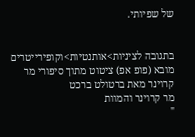של שפיותי.


בתגובה לציניות>אותנטיות>וקופירייטרים מובא (פופ אפ) ציטוט מתוך סיפורי מר קרוינר מאת ברטולט ברכט
מר קרוינר והמוות
"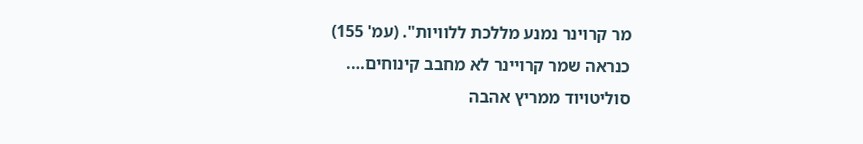מר קרוינר נמנע מללכת ללוויות". (עמ' 155)
כנראה שמר קרויינר לא מחבב קינוחים….
סוליטויוד ממריץ אהבה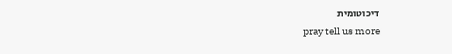דיכוטומית
pray tell us more